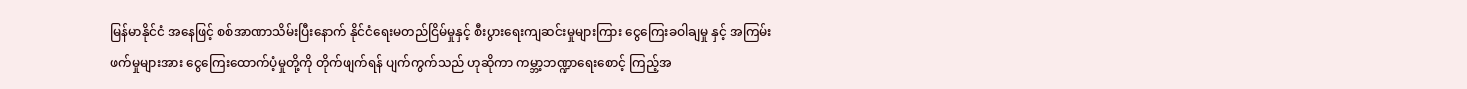မြန်မာနိုင်ငံ အနေဖြင့် စစ်အာဏာသိမ်းပြီးနောက် နိုင်ငံရေးမတည်ငြိမ်မှုနှင့် စီးပွားရေးကျဆင်းမှုများကြား ငွေကြေးခဝါချမှု နှင့် အကြမ်းဖက်မှုများအား ငွေကြေးထောက်ပံ့မှုတို့ကို တိုက်ဖျက်ရန် ပျက်ကွက်သည် ဟုဆိုကာ ကမ္ဘာ့ဘဏ္ဍာရေးစောင့် ကြည့်အ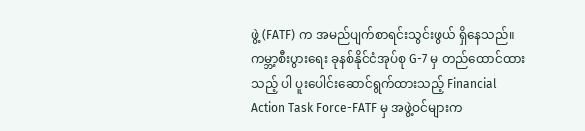ဖွဲ့ (FATF) က အမည်ပျက်စာရင်းသွင်းဖွယ် ရှိနေသည်။
ကမ္ဘာ့စီးပွားရေး ခုနစ်နိုင်ငံအုပ်စု G-7 မှ တည်ထောင်ထားသည့် ပါ ပူးပေါင်းဆောင်ရွက်ထားသည့် Financial Action Task Force-FATF မှ အဖွဲ့ဝင်များက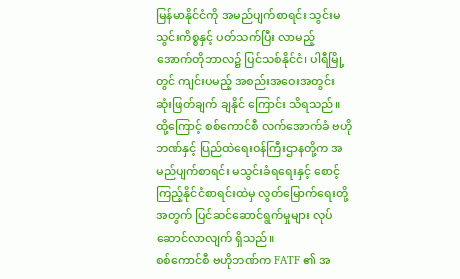မြန်မာနိုင်ငံကို အမည်ပျက်စာရင်း သွင်းမသွင်းကိစ္စနှင့် ပတ်သက်ပြီး လာမည့် အောက်တိုဘာလ၌ ပြင်သစ်နိုင်ငံ၊ ပါရီမြို့တွင် ကျင်းပမည့် အစည်းအဝေးအတွင်း ဆုံးဖြတ်ချက် ချနိုင် ကြောင်း သိရသည်။
ထို့ကြောင့် စစ်ကောင်စီ လက်အောက်ခံ ဗဟိုဘဏ်နှင့် ပြည်ထဲရေးဝန်ကြီးဌာနတို့က အမည်ပျက်စာရင်း မသွင်းခံရရေးနှင့် စောင့်ကြည့်နိုင်ငံစာရင်းထဲမှ လွတ်မြောက်ရေးတို့ အတွက် ပြင်ဆင်ဆောင်ရွက်မှုများ လုပ်ဆောင်လာလျက် ရှိသည်။
စစ်ကောင်စီ ဗဟိုဘဏ်က FATF ၏ အ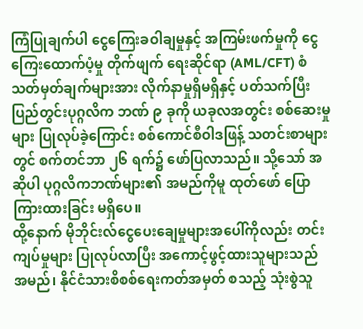ကြံပြုချက်ပါ ငွေကြေးခဝါချမှုနှင့် အကြမ်းဖက်မှုကို ငွေကြေးထောက်ပံ့မှု တိုက်ဖျက် ရေးဆိုင်ရာ (AML/CFT) စံသတ်မှတ်ချက်များအား လိုက်နာမှုရှိမရှိနှင့် ပတ်သက်ပြီး ပြည်တွင်းပုဂ္ဂလိက ဘဏ် ၉ ခုကို ယခုလအတွင်း စစ်ဆေးမှုများ ပြုလုပ်ခဲ့ကြောင်း စစ်ကောင်စီဝါဒဖြန့် သတင်းစာများတွင် စက်တင်ဘာ ၂၆ ရက်၌ ဖော်ပြလာသည်။ သို့သော် အဆိုပါ ပုဂ္ဂလိကဘဏ်များ၏ အမည်ကိုမူ ထုတ်ဖော် ပြောကြားထားခြင်း မရှိပေ။
ထို့နောက် မိုဘိုင်းလ်ငွေပေးချေမှုများအပေါ်ကိုလည်း တင်းကျပ်မှုများ ပြုလုပ်လာပြီး အကောင့်ဖွင့်ထားသူများသည် အမည်၊ နိုင်ငံသားစိစစ်ရေးကတ်အမှတ် စသည့် သုံးစွဲသူ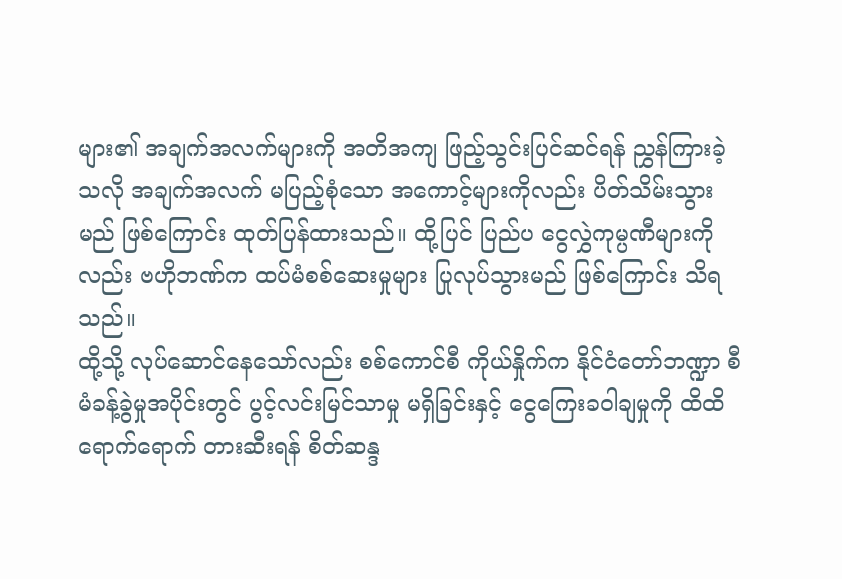များ၏ အချက်အလက်များကို အတိအကျ ဖြည့်သွင်းပြင်ဆင်ရန် ညွှန်ကြားခဲ့သလို အချက်အလက် မပြည့်စုံသော အကောင့်များကိုလည်း ပိတ်သိမ်းသွားမည် ဖြစ်ကြောင်း ထုတ်ပြန်ထားသည်။ ထို့ပြင် ပြည်ပ ငွေလွှဲကုမ္ပဏီများကိုလည်း ဗဟိုဘဏ်က ထပ်မံစစ်ဆေးမှုများ ပြုလုပ်သွားမည် ဖြစ်ကြောင်း သိရသည်။
ထို့သို့ လုပ်ဆောင်နေသော်လည်း စစ်ကောင်စီ ကိုယ်နှိုက်က နိုင်ငံတော်ဘဏ္ဍာ စီမံခန့်ခွဲမှုအပိုင်းတွင် ပွင့်လင်းမြင်သာမှု မရှိခြင်းနှင့် ငွေကြေးခဝါချမှုကို ထိထိရောက်ရောက် တားဆီးရန် စိတ်ဆန္ဒ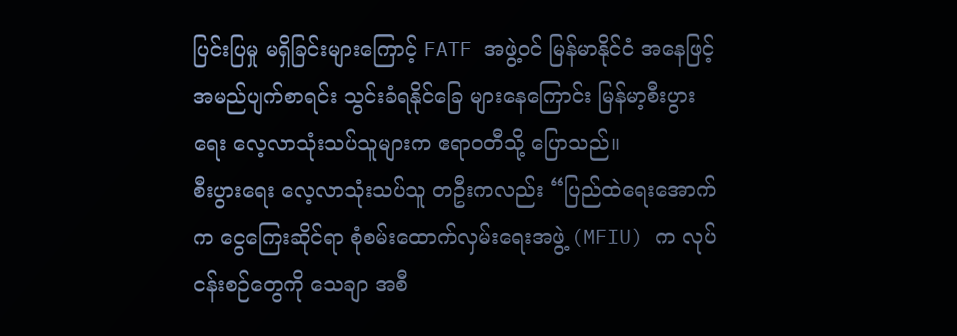ပြင်းပြမှု မရှိခြင်းများကြောင့် FATF အဖွဲ့ဝင် မြန်မာနိုင်ငံ အနေဖြင့် အမည်ပျက်စာရင်း သွင်းခံရနိုင်ခြေ များနေကြောင်း မြန်မာ့စီးပွားရေး လေ့လာသုံးသပ်သူများက ဧရာဝတီသို့ ပြောသည်။
စီးပွားရေး လေ့လာသုံးသပ်သူ တဦးကလည်း “ပြည်ထဲရေးအောက်က ငွေကြေးဆိုင်ရာ စုံစမ်းထောက်လှမ်းရေးအဖွဲ့ (MFIU) က လုပ်ငန်းစဉ်တွေကို သေချာ အစီ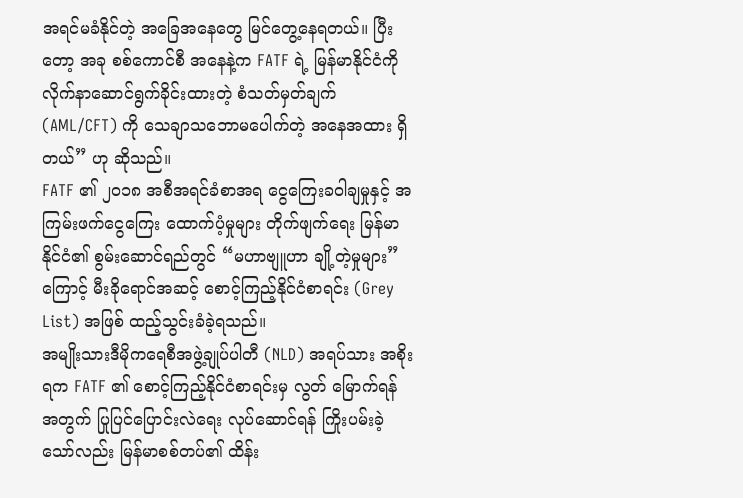အရင်မခံနိုင်တဲ့ အခြေအနေတွေ မြင်တွေ့နေရတယ်။ ပြီးတော့ အခု စစ်ကောင်စီ အနေနဲ့က FATF ရဲ့ မြန်မာနိုင်ငံကို လိုက်နာဆောင်ရွက်ခိုင်းထားတဲ့ စံသတ်မှတ်ချက် (AML/CFT) ကို သေချာသဘောမပေါက်တဲ့ အနေအထား ရှိတယ်” ဟု ဆိုသည်။
FATF ၏ ၂၀၁၈ အစီအရင်ခံစာအရ ငွေကြေးခဝါချမှုနှင့် အကြမ်းဖက်ငွေကြေး ထောက်ပံ့မှုများ တိုက်ဖျက်ရေး မြန်မာနိုင်ငံ၏ စွမ်းဆောင်ရည်တွင် “မဟာဗျူဟာ ချို့တဲ့မှုများ” ကြောင့် မီးခိုရောင်အဆင့် စောင့်ကြည့်နိုင်ငံစာရင်း (Grey List) အဖြစ် ထည့်သွင်းခံခဲ့ရသည်။
အမျိုးသားဒီမိုကရေစီအဖွဲ့ချုပ်ပါတီ (NLD) အရပ်သား အစိုးရက FATF ၏ စောင့်ကြည့်နိုင်ငံစာရင်းမှ လွတ် မြောက်ရန်အတွက် ပြုပြင်ပြောင်းလဲရေး လုပ်ဆောင်ရန် ကြိုးပမ်းခဲ့သော်လည်း မြန်မာစစ်တပ်၏ ထိန်း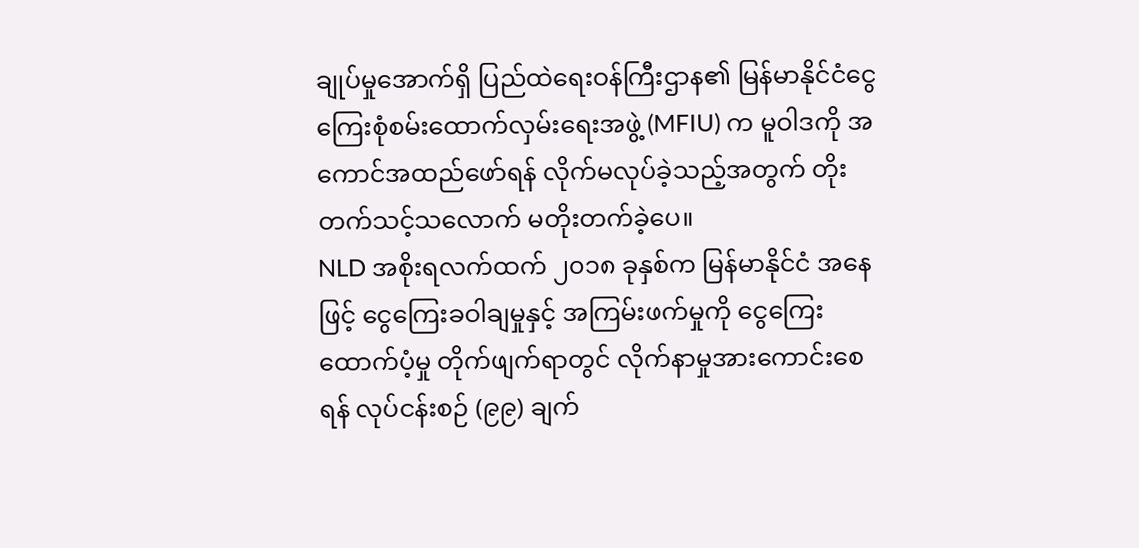ချုပ်မှုအောက်ရှိ ပြည်ထဲရေးဝန်ကြီးဌာန၏ မြန်မာနိုင်ငံငွေကြေးစုံစမ်းထောက်လှမ်းရေးအဖွဲ့ (MFIU) က မူဝါဒကို အကောင်အထည်ဖော်ရန် လိုက်မလုပ်ခဲ့သည့်အတွက် တိုးတက်သင့်သလောက် မတိုးတက်ခဲ့ပေ။
NLD အစိုးရလက်ထက် ၂၀၁၈ ခုနှစ်က မြန်မာနိုင်ငံ အနေဖြင့် ငွေကြေးခဝါချမှုနှင့် အကြမ်းဖက်မှုကို ငွေကြေးထောက်ပံ့မှု တိုက်ဖျက်ရာတွင် လိုက်နာမှုအားကောင်းစေရန် လုပ်ငန်းစဉ် (၉၉) ချက်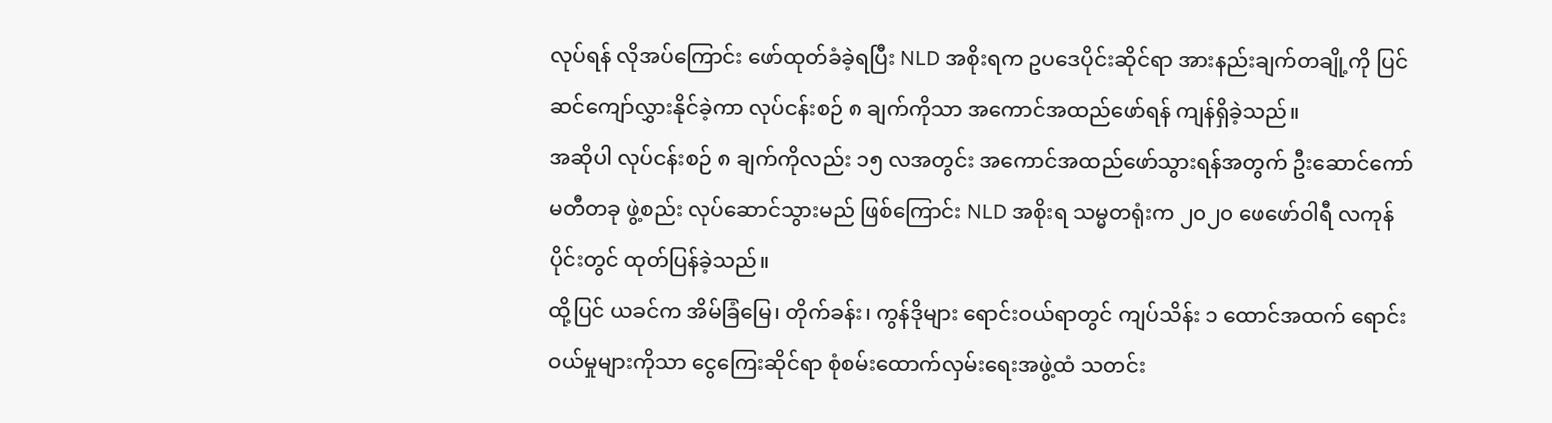လုပ်ရန် လိုအပ်ကြောင်း ဖော်ထုတ်ခံခဲ့ရပြီး NLD အစိုးရက ဥပဒေပိုင်းဆိုင်ရာ အားနည်းချက်တချို့ကို ပြင်ဆင်ကျော်လွှားနိုင်ခဲ့ကာ လုပ်ငန်းစဉ် ၈ ချက်ကိုသာ အကောင်အထည်ဖော်ရန် ကျန်ရှိခဲ့သည်။
အဆိုပါ လုပ်ငန်းစဉ် ၈ ချက်ကိုလည်း ၁၅ လအတွင်း အကောင်အထည်ဖော်သွားရန်အတွက် ဦးဆောင်ကော်မတီတခု ဖွဲ့စည်း လုပ်ဆောင်သွားမည် ဖြစ်ကြောင်း NLD အစိုးရ သမ္မတရုံးက ၂၀၂၀ ဖေဖော်ဝါရီ လကုန်ပိုင်းတွင် ထုတ်ပြန်ခဲ့သည်။
ထို့ပြင် ယခင်က အိမ်ခြံမြေ၊ တိုက်ခန်း၊ ကွန်ဒိုများ ရောင်းဝယ်ရာတွင် ကျပ်သိန်း ၁ ထောင်အထက် ရောင်းဝယ်မှုများကိုသာ ငွေကြေးဆိုင်ရာ စုံစမ်းထောက်လှမ်းရေးအဖွဲ့ထံ သတင်း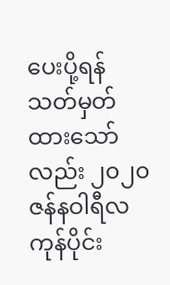ပေးပို့ရန် သတ်မှတ်ထားသော်လည်း ၂၀၂၀ ဇန်နဝါရီလကုန်ပိုင်း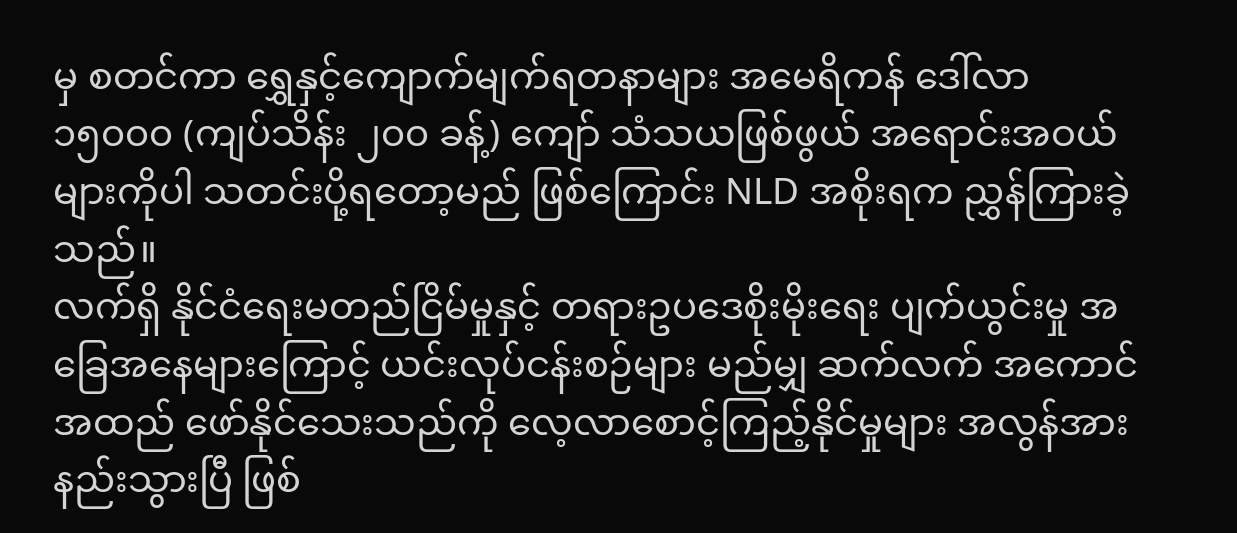မှ စတင်ကာ ရွှေနှင့်ကျောက်မျက်ရတနာများ အမေရိကန် ဒေါ်လာ ၁၅၀၀၀ (ကျပ်သိန်း ၂၀၀ ခန့်) ကျော် သံသယဖြစ်ဖွယ် အရောင်းအဝယ်များကိုပါ သတင်းပို့ရတော့မည် ဖြစ်ကြောင်း NLD အစိုးရက ညွှန်ကြားခဲ့သည်။
လက်ရှိ နိုင်ငံရေးမတည်ငြိမ်မှုနှင့် တရားဥပဒေစိုးမိုးရေး ပျက်ယွင်းမှု အခြေအနေများကြောင့် ယင်းလုပ်ငန်းစဉ်များ မည်မျှ ဆက်လက် အကောင်အထည် ဖော်နိုင်သေးသည်ကို လေ့လာစောင့်ကြည့်နိုင်မှုများ အလွန်အားနည်းသွားပြီ ဖြစ်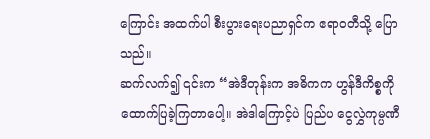ကြောင်း အထက်ပါ စီးပွားရေးပညာရှင်က ဧရာဝတီသို့ ပြောသည်။
ဆက်လက်၍ ၎င်းက “အဲဒီတုန်းက အဓိကက ဟွန်ဒီကိစ္စကို ထောက်ပြခဲ့ကြတာပေါ့။ အဲဒါကြောင့်ပဲ ပြည်ပ ငွေလွှဲကုမ္ပဏီ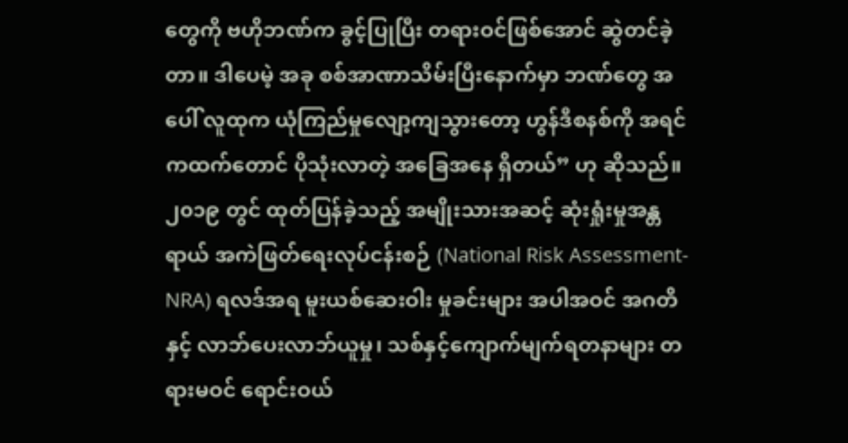တွေကို ဗဟိုဘဏ်က ခွင့်ပြုပြီး တရားဝင်ဖြစ်အောင် ဆွဲတင်ခဲ့တာ။ ဒါပေမဲ့ အခု စစ်အာဏာသိမ်းပြီးနောက်မှာ ဘဏ်တွေ အပေါ် လူထုက ယုံကြည်မှုလျော့ကျသွားတော့ ဟွန်ဒီစနစ်ကို အရင်ကထက်တောင် ပိုသုံးလာတဲ့ အခြေအနေ ရှိတယ်” ဟု ဆိုသည်။
၂၀၁၉ တွင် ထုတ်ပြန်ခဲ့သည့် အမျိုးသားအဆင့် ဆုံးရှုံးမှုအန္တရာယ် အကဲဖြတ်ရေးလုပ်ငန်းစဉ် (National Risk Assessment-NRA) ရလဒ်အရ မူးယစ်ဆေးဝါး မှုခင်းများ အပါအဝင် အဂတိနှင့် လာဘ်ပေးလာဘ်ယူမှု၊ သစ်နှင့်ကျောက်မျက်ရတနာများ တရားမဝင် ရောင်းဝယ်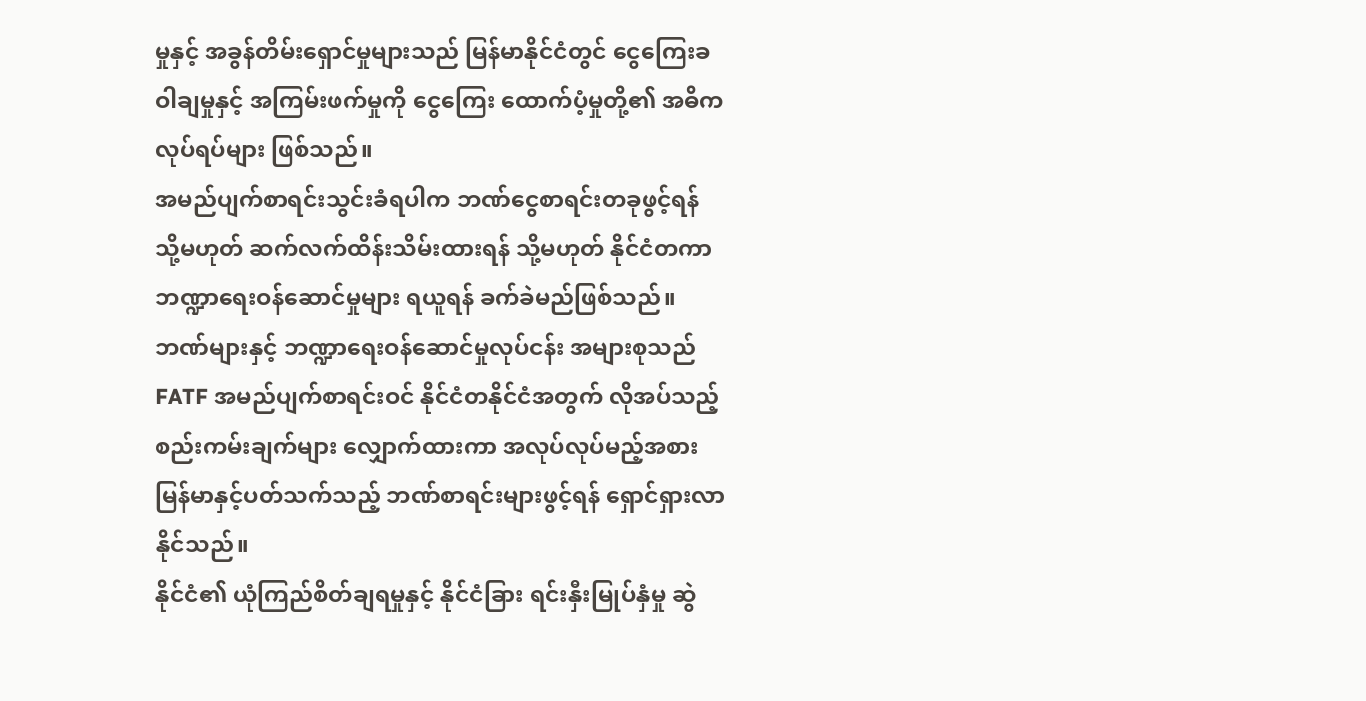မှုနှင့် အခွန်တိမ်းရှောင်မှုများသည် မြန်မာနိုင်ငံတွင် ငွေကြေးခဝါချမှုနှင့် အကြမ်းဖက်မှုကို ငွေကြေး ထောက်ပံ့မှုတို့၏ အဓိက လုပ်ရပ်များ ဖြစ်သည်။
အမည်ပျက်စာရင်းသွင်းခံရပါက ဘဏ်ငွေစာရင်းတခုဖွင့်ရန် သို့မဟုတ် ဆက်လက်ထိန်းသိမ်းထားရန် သို့မဟုတ် နိုင်ငံတကာဘဏ္ဍာရေးဝန်ဆောင်မှုများ ရယူရန် ခက်ခဲမည်ဖြစ်သည်။ ဘဏ်များနှင့် ဘဏ္ဍာရေးဝန်ဆောင်မှုလုပ်ငန်း အများစုသည် FATF အမည်ပျက်စာရင်းဝင် နိုင်ငံတနိုင်ငံအတွက် လိုအပ်သည့် စည်းကမ်းချက်များ လျှောက်ထားကာ အလုပ်လုပ်မည့်အစား မြန်မာနှင့်ပတ်သက်သည့် ဘဏ်စာရင်းများဖွင့်ရန် ရှောင်ရှားလာနိုင်သည်။
နိုင်ငံ၏ ယုံကြည်စိတ်ချရမှုနှင့် နိုင်ငံခြား ရင်းနှီးမြုပ်နှံမှု ဆွဲ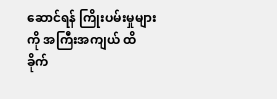ဆောင်ရန် ကြိုးပမ်းမှုများကို အကြီးအကျယ် ထိခိုက်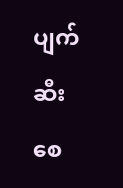ပျက်ဆီးစေ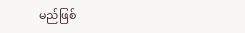မည်ဖြစ်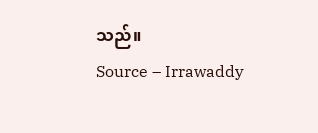သည်။
Source – Irrawaddy